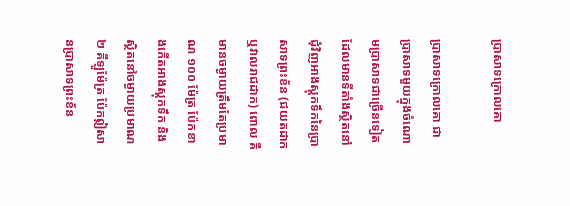ប្រាសាទក្រោលគោ

ប្រាសាទក្រោលគោ ជាប្រាសាទមួយក្នុងចំណោមប្រាសាទជាច្រើនទៀត ដែលមានទីតាំងស្ថិតនៅជុំវិញអាងស្តុកទឹកនៃប្រាសាទព្រះខ័ន (ជយតដាក ឬវាលរាជដាក) ពោល គឺមានចម្ងាយត្រឹមតែប្រមាណ ១០០ ម៉ែត្រ ប៉ែកខាងកើតអាងស្តុកទឹក និងស្ថិតនៅចម្ងាយប្រមាណ ២ គីឡូម៉ែត្រ ប៉ែកឦសានប្រាសាទព្រះខ័ន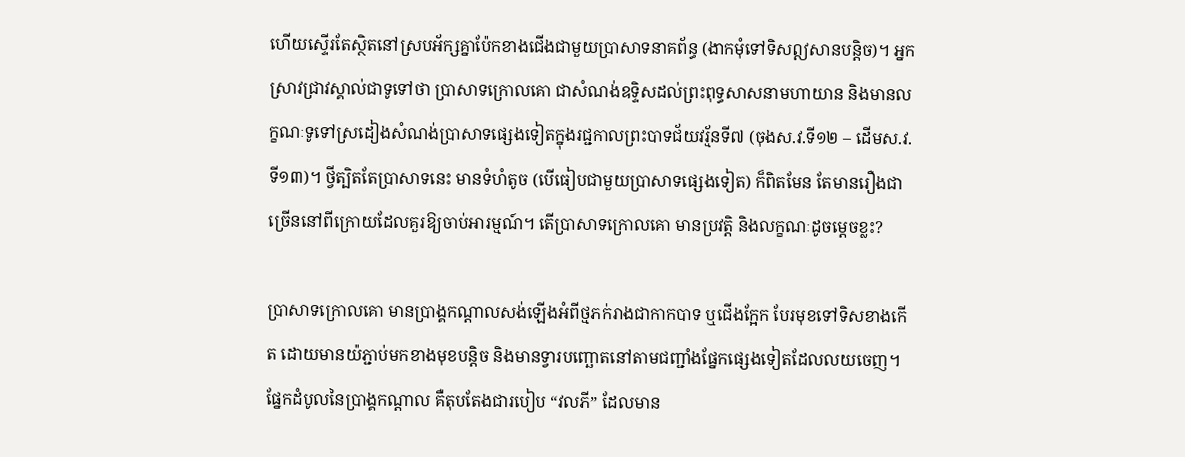ហើយស្ទើរតែស្ថិតនៅស្របអ័ក្សគ្នាប៉ែកខាងជើងជាមួយប្រាសាទនាគព័ន្ធ (ងាកមុំទៅទិសឦសានបន្តិច)។ អ្នកស្រាវជ្រាវស្គាល់ជាទូទៅថា ប្រាសាទក្រោលគោ ជាសំណង់ឧទ្ទិសដល់ព្រះពុទ្ធសាសនាមហាយាន និងមានលក្ខណៈទូទៅស្រដៀងសំណង់ប្រាសាទផ្សេងទៀតក្នុងរជ្ជកាលព្រះបាទជ័យវរ្ម័នទី៧ (ចុងស.វ.ទី១២ – ដើមស.វ.ទី១៣)។ ថ្វីត្បិតតែប្រាសាទនេះ មានទំហំតូច (បើធៀបជាមួយប្រាសាទផ្សេងទៀត) ក៏ពិតមែន តែមានរឿងជាច្រើននៅពីក្រោយដែលគួរឱ្យចាប់អារម្មណ៍។ តើប្រាសាទក្រោលគោ មានប្រវត្តិ និងលក្ខណៈដូចម្តេចខ្លះ?

ប្រាសាទក្រោលគោ មានប្រាង្គកណ្តាលសង់ឡើងអំពីថ្មភក់រាងជាកាកបាទ ឬជើងក្អែក បែរមុខទៅទិសខាងកើត ដោយមានយ៉ភ្ជាប់មកខាងមុខបន្តិច និងមានទ្វារបញ្ឆោតនៅតាមជញ្ជាំងផ្នែកផ្សេងទៀតដែលលយចេញ។ ផ្នែកដំបូលនៃប្រាង្គកណ្តាល គឺតុបតែងជារបៀប “វលភី” ដែលមាន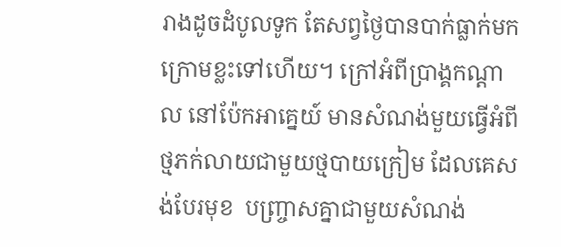រាងដូចដំបូលទូក តែសព្វថ្ងៃបានបាក់ធ្លាក់មកក្រោមខ្លះទៅហើយ។ ក្រៅអំពីប្រាង្គកណ្តាល នៅប៉ែកអាគ្នេយ៍ មានសំណង់មួយធ្វើអំពីថ្មភក់លាយជាមួយថ្មបាយក្រៀម ដែលគេសង់បែរមុខ  បញ្រ្ចាសគ្នាជាមួយសំណង់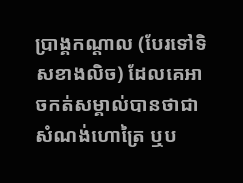ប្រាង្គកណ្តាល (បែរទៅទិសខាងលិច) ដែលគេអាចកត់សម្គាល់បានថាជាសំណង់ហោត្រៃ ឬប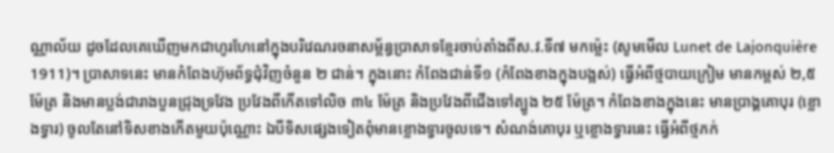ណ្ណាល័យ ដូចដែលគេឃើញមកជាហូរហែនៅក្នុងបរិវេណរចនាសម្ព័ន្ធប្រាសាទខ្មែរចាប់តាំងពីស.វ.ទី៧ មកម្ល៉េះ (សូមមើល Lunet de Lajonquière 1911)។ ប្រាសាទនេះ មានកំពែងហ៊ុមព័ទ្ធជុំវិញចំនួន ២ ជាន់។ ក្នុងនោះ កំពែងជាន់ទី១ (កំពែងខាងក្នុងបង្អស់) ធ្វើអំពីថ្មបាយក្រៀម មានកម្ពស់ ២,៥ ម៉ែត្រ និងមានប្លង់ជារាងបួនជ្រុងទ្រវែង ប្រវែងពីកើតទៅលិច ៣៤ ម៉ែត្រ និងប្រវែងពីជើងទៅត្បូង ២៥ ម៉ែត្រ។ កំពែងខាងក្នុងនេះ មានប្រាង្គគោបុរ (ខ្លោងទ្វារ) ចូលតែនៅទិសខាងកើតមួយប៉ុណ្ណោះ ឯបីទិសផ្សេងទៀតពុំមានខ្លោងទ្វារចូលទេ។ សំណង់គោបុរ ឬខ្លោងទ្វារនេះ ធ្វើអំពីថ្មភក់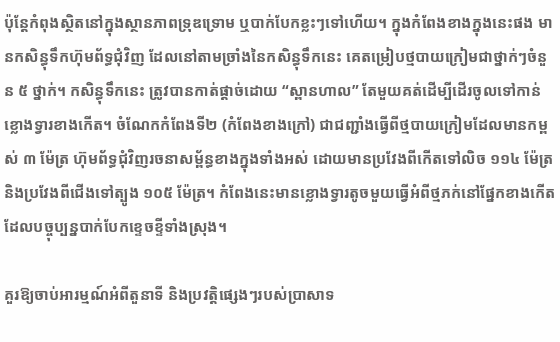ប៉ុន្តែកំពុងស្ថិតនៅក្នុងស្ថានភាពទ្រុឌទ្រោម ឬបាក់បែកខ្លះៗទៅហើយ។ ក្នុងកំពែងខាងក្នុងនេះផង មានកសិន្ធុទឹកហ៊ុមព័ទ្ធជុំវិញ ដែលនៅតាមច្រាំងនៃកសិន្ធុទឹកនេះ គេតម្រៀបថ្មបាយក្រៀមជាថ្នាក់ៗចំនួន ៥ ថ្នាក់។ កសិន្ធុទឹកនេះ ត្រូវបានកាត់ផ្តាច់ដោយ “ស្ពានហាល” តែមួយគត់ដើម្បីដើរចូលទៅកាន់ខ្លោងទ្វារខាងកើត។ ចំណែកកំពែងទី២ (កំពែងខាងក្រៅ) ជាជញ្ជាំងធ្វើពីថ្មបាយក្រៀមដែលមានកម្ពស់ ៣ ម៉ែត្រ ហ៊ុមព័ទ្ធជុំវិញរចនាសម្ព័ន្ធខាងក្នុងទាំងអស់ ដោយមានប្រវែងពីកើតទៅលិច ១១៤ ម៉ែត្រ និងប្រវែងពីជើងទៅត្បូង ១០៥ ម៉ែត្រ។ កំពែងនេះមានខ្លោងទ្វារតូចមួយធ្វើអំពីថ្មភក់នៅផ្នែកខាងកើត ដែលបច្ចុប្បន្នបាក់បែកខ្ទេចខ្ទីទាំងស្រុង។

គួរឱ្យចាប់អារម្មណ៍អំពីតួនាទី និងប្រវត្តិផ្សេងៗរបស់ប្រាសាទ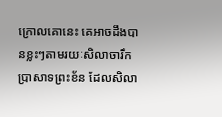ក្រោលគោនេះ គេអាចដឹងបានខ្លះៗតាមរយៈសិលាចារឹកប្រាសាទព្រះខ័ន ដែលសិលា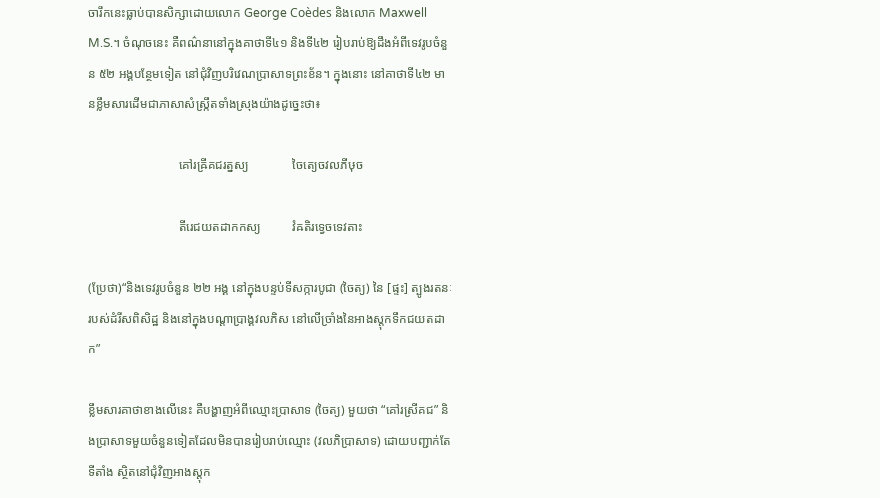ចារឹកនេះធ្លាប់បានសិក្សាដោយលោក George Coèdes និងលោក Maxwell M.S.។ ចំណុចនេះ គឺពណ៌នានៅក្នុងគាថាទី៤១ និងទី៤២ រៀបរាប់ឱ្យដឹងអំពីទេវរូបចំនួន ៥២ អង្គបន្ថែមទៀត នៅជុំវិញបរិវេណប្រាសាទព្រះខ័ន។ ក្នុងនោះ នៅគាថាទី៤២ មានខ្លឹមសារដើមជាភាសាសំស្រ្កឹតទាំងស្រុងយ៉ាងដូច្នេះថា៖

                             គៅរឝ្រីគជរត្នស្យ              ចៃត្យេចវលភីឞុច

                             តីរេជយតដាកកស្យ          វំឝតិរទ្វេចទេវតាះ

(ប្រែថា)“និងទេវរូបចំនួន ២២ អង្គ នៅក្នុងបន្ទប់ទីសក្ការបូជា (ចៃត្យ) នៃ [ផ្ទះ] ត្បូងរតនៈរបស់ដំរីសពិសិដ្ឋ និងនៅក្នុងបណ្តាប្រាង្គវលភិស នៅលើច្រាំងនៃអាងស្តុកទឹកជយតដាក”

ខ្លឹមសារគាថាខាងលើនេះ គឺបង្ហាញអំពីឈ្មោះប្រាសាទ (ចៃត្យ) មួយថា “គៅរស្រីគជ” និងប្រាសាទមួយចំនួនទៀតដែលមិនបានរៀបរាប់ឈ្មោះ (វលភិប្រាសាទ) ដោយបញ្ជាក់តែទីតាំង ស្ថិតនៅជុំវិញអាងស្តុក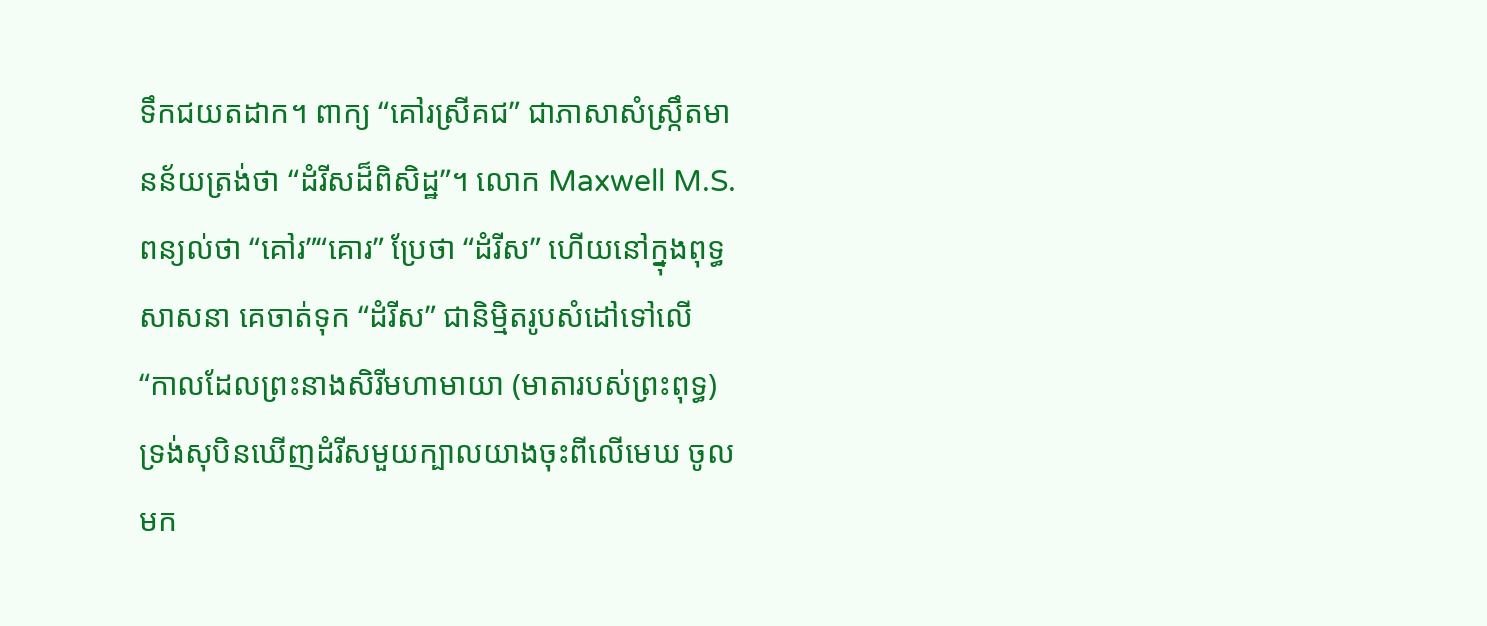ទឹកជយតដាក។ ពាក្យ “គៅរស្រីគជ” ជាភាសាសំស្រ្កឹតមានន័យត្រង់ថា “ដំរីសដ៏ពិសិដ្ឋ”។ លោក Maxwell M.S. ពន្យល់ថា “គៅរ”“គោរ” ប្រែថា “ដំរីស” ហើយនៅក្នុងពុទ្ធសាសនា គេចាត់ទុក “ដំរីស” ជានិម្មិតរូបសំដៅទៅលើ “កាលដែលព្រះនាងសិរីមហាមាយា (មាតារបស់ព្រះពុទ្ធ) ទ្រង់សុបិនឃើញដំរីសមួយក្បាលយាងចុះពីលើមេឃ ចូលមក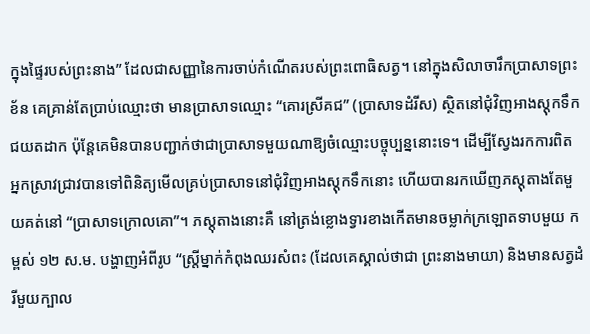ក្នុងផ្ទៃរបស់ព្រះនាង” ដែលជាសញ្ញានៃការចាប់កំណើតរបស់ព្រះពោធិសត្វ។ នៅក្នុងសិលាចារឹកប្រាសាទព្រះខ័ន គេគ្រាន់តែប្រាប់ឈ្មោះថា មានប្រាសាទឈ្មោះ “គោរស្រីគជ” (ប្រាសាទដំរីស) ស្ថិតនៅជុំវិញអាងស្តុកទឹកជយតដាក ប៉ុន្តែគេមិនបានបញ្ជាក់ថាជាប្រាសាទមួយណាឱ្យចំឈ្មោះបច្ចុប្បន្ននោះទេ។ ដើម្បីស្វែងរកការពិត អ្នកស្រាវជ្រាវបានទៅពិនិត្យមើលគ្រប់ប្រាសាទនៅជុំវិញអាងស្តុកទឹកនោះ ហើយបានរកឃើញភស្តុតាងតែមួយគត់នៅ “ប្រាសាទក្រោលគោ”។ ភស្តុតាងនោះគឺ នៅត្រង់ខ្លោងទ្វារខាងកើតមានចម្លាក់ក្រឡោតទាបមួយ កម្ពស់ ១២ ស.ម. បង្ហាញអំពីរូប “ស្រ្តីម្នាក់កំពុងឈរសំពះ (ដែលគេស្គាល់ថាជា ព្រះនាងមាយា) និងមានសត្វដំរីមួយក្បាល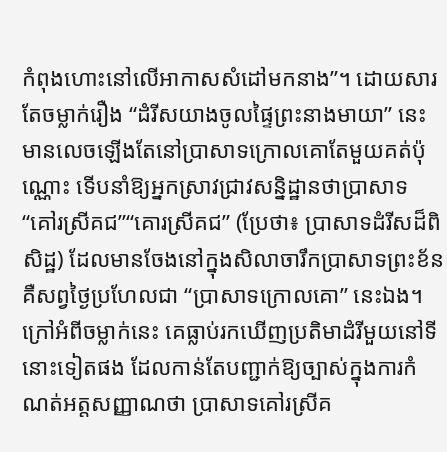កំពុងហោះនៅលើអាកាសសំដៅមកនាង”។ ដោយសារតែចម្លាក់រឿង “ដំរីសយាងចូលផ្ទៃព្រះនាងមាយា” នេះ មានលេចឡើងតែនៅប្រាសាទក្រោលគោតែមួយគត់ប៉ុណ្ណោះ ទើបនាំឱ្យអ្នកស្រាវជ្រាវសន្និដ្ឋានថាប្រាសាទ “គៅរស្រីគជ”“គោរស្រីគជ” (ប្រែថា៖ ប្រាសាទដំរីសដ៏ពិសិដ្ឋ) ដែលមានចែងនៅក្នុងសិលាចារឹកប្រាសាទព្រះខ័ន គឺសព្វថ្ងៃប្រហែលជា “ប្រាសាទក្រោលគោ” នេះឯង។ ក្រៅអំពីចម្លាក់នេះ គេធ្លាប់រកឃើញប្រតិមាដំរីមួយនៅទីនោះទៀតផង ដែលកាន់តែបញ្ជាក់ឱ្យច្បាស់ក្នុងការកំណត់អត្តសញ្ញាណថា ប្រាសាទគៅរស្រីគ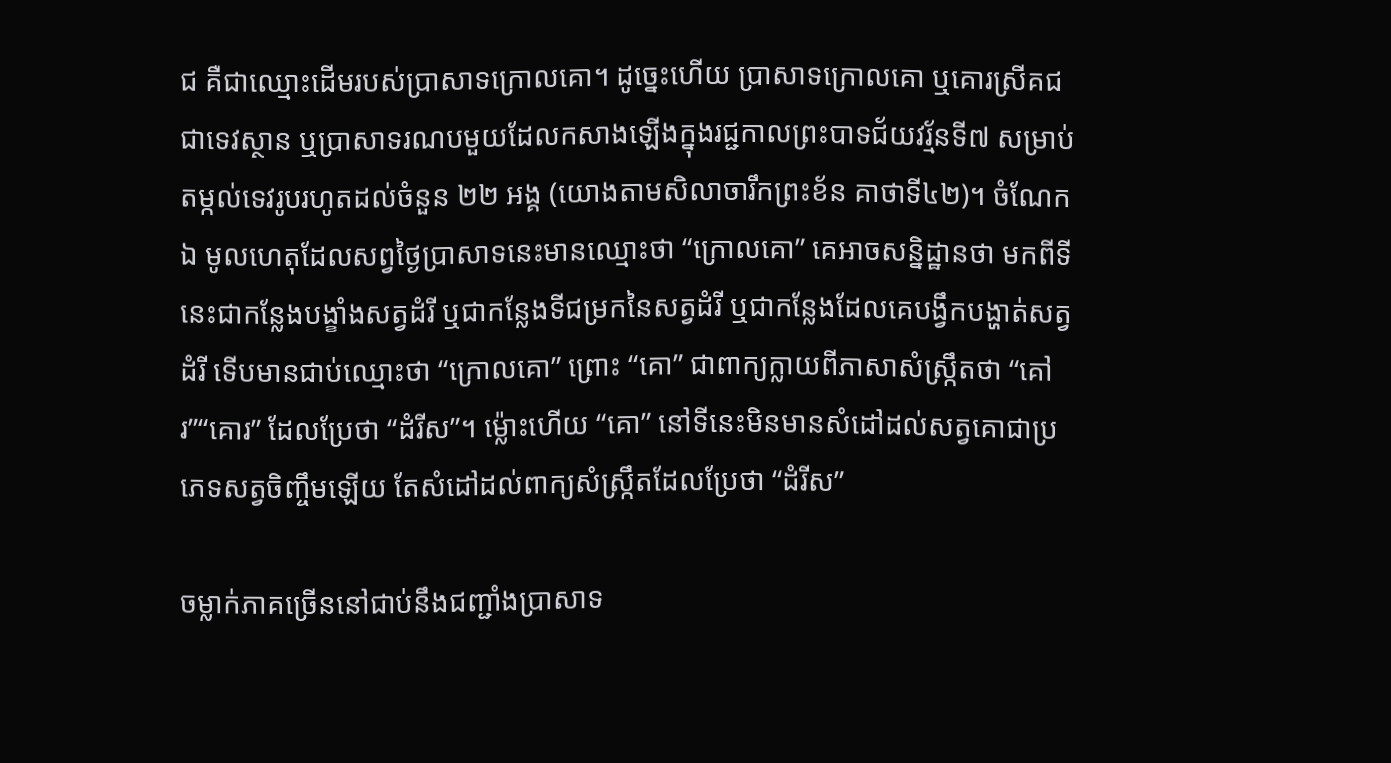ជ គឺជាឈ្មោះដើមរបស់ប្រាសាទក្រោលគោ។ ដូច្នេះហើយ ប្រាសាទក្រោលគោ ឬគោរស្រីគជ ជាទេវស្ថាន ឬប្រាសាទរណបមួយដែលកសាងឡើងក្នុងរជ្ជកាលព្រះបាទជ័យវរ្ម័នទី៧ សម្រាប់តម្កល់ទេវរូបរហូតដល់ចំនួន ២២ អង្គ (យោងតាមសិលាចារឹកព្រះខ័ន គាថាទី៤២)។ ចំណែកឯ មូលហេតុដែលសព្វថ្ងៃប្រាសាទនេះមានឈ្មោះថា “ក្រោលគោ” គេអាចសន្និដ្ឋានថា មកពីទីនេះជាកន្លែងបង្ខាំងសត្វដំរី ឬជាកន្លែងទីជម្រកនៃសត្វដំរី ឬជាកន្លែងដែលគេបង្វឹកបង្ហាត់សត្វដំរី ទើបមានជាប់ឈ្មោះថា “ក្រោលគោ” ព្រោះ “គោ” ជាពាក្យក្លាយពីភាសាសំស្រ្កឹតថា “គៅរ”“គោរ” ដែលប្រែថា “ដំរីស”។ ម្ល៉ោះហើយ “គោ” នៅទីនេះមិនមានសំដៅដល់សត្វគោជាប្រភេទសត្វចិញ្ចឹមឡើយ តែសំដៅដល់ពាក្យសំស្រ្កឹតដែលប្រែថា “ដំរីស”

ចម្លាក់ភាគច្រើននៅជាប់នឹងជញ្ជាំងប្រាសាទ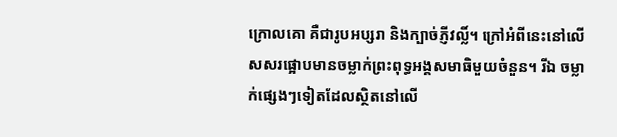ក្រោលគោ គឺជារូបអប្សរា និងក្បាច់ភ្ញីវល្លិ៍។ ក្រៅអំពីនេះនៅលើសសរផ្អោបមានចម្លាក់ព្រះពុទ្ធអង្គសមាធិមួយចំនួន។ រីឯ ចម្លាក់ផ្សេងៗទៀតដែលស្ថិតនៅលើ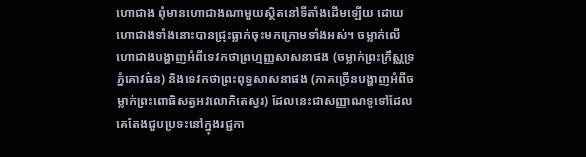ហោជាង ពុំមានហោជាងណាមួយស្ថិតនៅទីតាំងដើមឡើយ ដោយហោជាងទាំងនោះបានជ្រុះធ្លាក់ចុះមកក្រោមទាំងអស់។ ចម្លាក់លើហោជាងបង្ហាញអំពីទេវកថាព្រហ្មញ្ញសាសនាផង (ចម្លាក់ព្រះក្រឹស្ណទ្រភ្នំគោវធ៌ន) និងទេវកថាព្រះពុទ្ធសាសនាផង (ភាគច្រើនបង្ហាញអំពីចម្លាក់ព្រះពោធិសត្វអវលោកិតេស្វរ) ដែលនេះជាសញ្ញាណទូទៅដែលគេតែងជួបប្រទះនៅក្នុងរជ្ជកា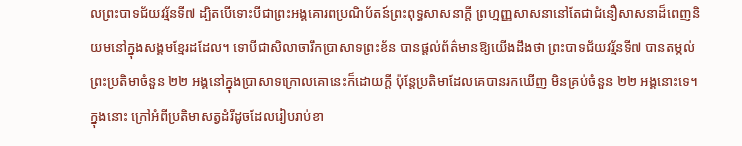លព្រះបាទជ័យវរ្ម័នទី៧ ដ្បិតបើទោះបីជាព្រះអង្គគោរពប្រណិប័តន៍ព្រះពុទ្ធសាសនាក្តី ព្រហ្មញ្ញសាសនានៅតែជាជំនឿសាសនាដ៏ពេញនិយមនៅក្នុងសង្គមខ្មែរដដែល។ ទោបីជាសិលាចារឹកប្រាសាទព្រះខ័ន បានផ្តល់ព័ត៌មានឱ្យយើងដឹងថា ព្រះបាទជ័យវរ្ម័នទី៧ បានតម្កល់ព្រះប្រតិមាចំនួន ២២ អង្គនៅក្នុងប្រាសាទក្រោលគោនេះក៏ដោយក្តី ប៉ុន្តែប្រតិមាដែលគេបានរកឃើញ មិនគ្រប់ចំនួន ២២ អង្គនោះទេ។ ក្នុងនោះ ក្រៅអំពីប្រតិមាសត្វដំរីដូចដែលរៀបរាប់ខា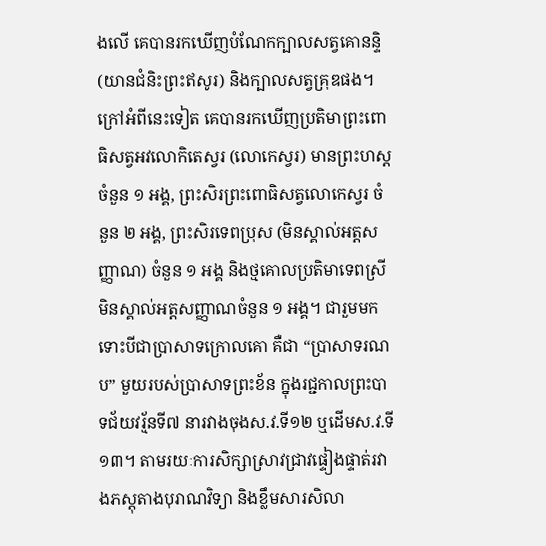ងលើ គេបានរកឃើញបំណែកក្បាលសត្វគោនន្ទិ (យានជំនិះព្រះឥសូរ) និងក្បាលសត្វគ្រុឌផង។ ក្រៅអំពីនេះទៀត គេបានរកឃើញប្រតិមាព្រះពោធិសត្វអវលោកិតេស្វរ (លោកេស្វរ) មានព្រះហស្ត ចំនួន ១ អង្គ, ព្រះសិរព្រះពោធិសត្វលោកេស្វរ ចំនួន ២ អង្គ, ព្រះសិរទេពប្រុស (មិនស្គាល់អត្តសញ្ញាណ) ចំនួន ១ អង្គ និងថ្មគោលប្រតិមាទេពស្រីមិនស្គាល់អត្តសញ្ញាណចំនួន ១ អង្គ។ ជារួមមក ទោះបីជាប្រាសាទក្រោលគោ គឺជា “ប្រាសាទរណប” មួយរបស់ប្រាសាទព្រះខ័ន ក្នុងរជ្ជកាលព្រះបាទជ័យវរ្ម័នទី៧ នារវាងចុងស.វ.ទី១២ ឬដើមស.វ.ទី១៣។ តាមរយៈការសិក្សាស្រាវជ្រាវផ្ទៀងផ្ទាត់រវាងភស្តុតាងបុរាណវិទ្យា និងខ្លឹមសារសិលា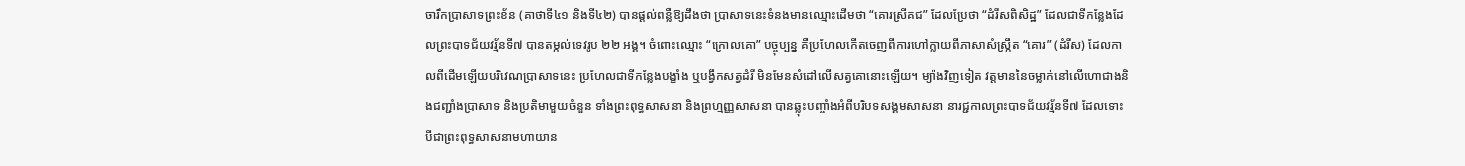ចារឹកប្រាសាទព្រះខ័ន (គាថាទី៤១ និងទី៤២) បានផ្តល់ពន្លឺឱ្យដឹងថា ប្រាសាទនេះទំនងមានឈ្មោះដើមថា “គោរស្រីគជ” ដែលប្រែថា “ដំរីសពិសិដ្ឋ” ដែលជាទីកន្លែងដែលព្រះបាទជ័យវរ្ម័នទី៧ បានតម្កល់ទេវរូប ២២ អង្គ។ ចំពោះឈ្មោះ “ក្រោលគោ” បច្ចុប្បន្ន គឺប្រហែលកើតចេញពីការហៅក្លាយពីភាសាសំស្ក្រឹត “គោរ” (ដំរីស) ដែលកាលពីដើមឡើយបរិវេណប្រាសាទនេះ ប្រហែលជាទីកន្លែងបង្ខាំង ឬបង្វឹកសត្វដំរី មិនមែនសំដៅលើសត្វគោនោះឡើយ។ ម្យ៉ាងវិញទៀត វត្តមាននៃចម្លាក់នៅលើហោជាងនិងជញ្ជាំងប្រាសាទ និងប្រតិមាមួយចំនួន ទាំងព្រះពុទ្ធសាសនា និងព្រហ្មញ្ញសាសនា បានឆ្លុះបញ្ចាំងអំពីបរិបទសង្គមសាសនា នារជ្ជកាលព្រះបាទជ័យវរ្ម័នទី៧ ដែលទោះបីជាព្រះពុទ្ធសាសនាមហាយាន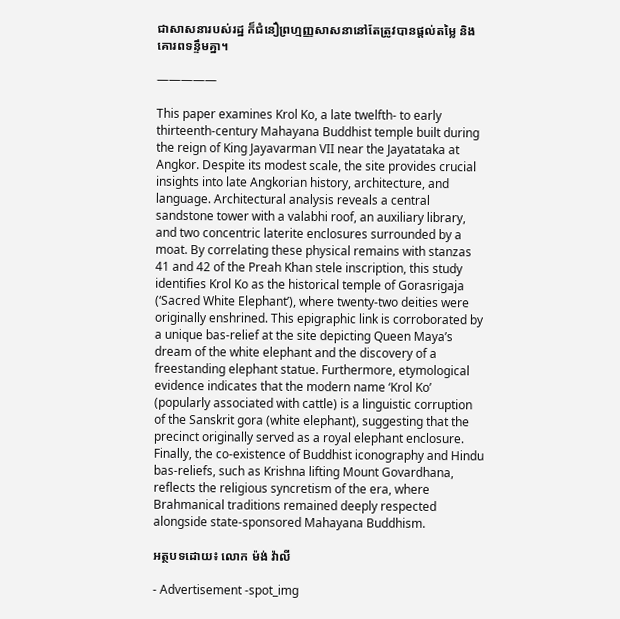ជាសាសនារបស់រដ្ឋ ក៏ជំនឿព្រហ្មញ្ញសាសនានៅតែត្រូវបានផ្តល់តម្លៃ និងគោរពទន្ទឹមគ្នា។

—————

This paper examines Krol Ko, a late twelfth- to early thirteenth-century Mahayana Buddhist temple built during the reign of King Jayavarman VII near the Jayatataka at Angkor. Despite its modest scale, the site provides crucial insights into late Angkorian history, architecture, and language. Architectural analysis reveals a central sandstone tower with a valabhi roof, an auxiliary library, and two concentric laterite enclosures surrounded by a moat. By correlating these physical remains with stanzas 41 and 42 of the Preah Khan stele inscription, this study identifies Krol Ko as the historical temple of Gorasrigaja (‘Sacred White Elephant’), where twenty-two deities were originally enshrined. This epigraphic link is corroborated by a unique bas-relief at the site depicting Queen Maya’s dream of the white elephant and the discovery of a freestanding elephant statue. Furthermore, etymological evidence indicates that the modern name ‘Krol Ko’ (popularly associated with cattle) is a linguistic corruption of the Sanskrit gora (white elephant), suggesting that the precinct originally served as a royal elephant enclosure. Finally, the co-existence of Buddhist iconography and Hindu bas-reliefs, such as Krishna lifting Mount Govardhana, reflects the religious syncretism of the era, where Brahmanical traditions remained deeply respected alongside state-sponsored Mahayana Buddhism.

អត្ថបទដោយ៖ លោក ម៉ង់ វ៉ាលី

- Advertisement -spot_img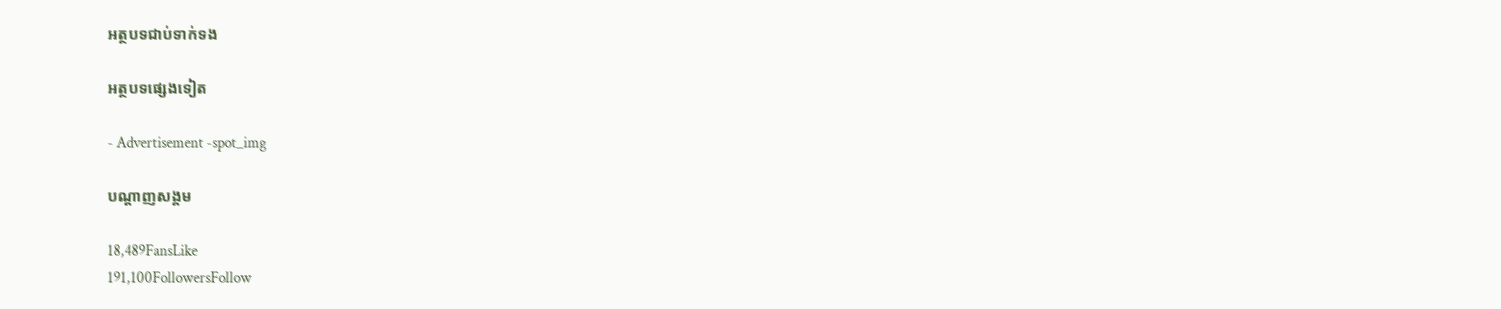អត្ថបទជាប់ទាក់ទង

អត្ថបទផ្សេងទៀត

- Advertisement -spot_img

បណ្ដាញសង្គម

18,489FansLike
191,100FollowersFollow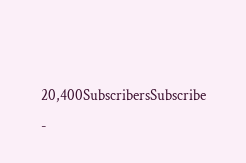20,400SubscribersSubscribe
-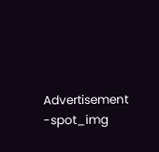Advertisement -spot_img